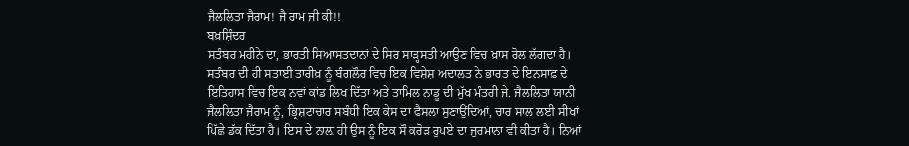ਜੈਲਲਿਤਾ ਜੈਰਾਮ! ਜੈ ਰਾਮ ਜੀ ਕੀ!!
ਬਖ਼ਸ਼ਿੰਦਰ
ਸਤੰਬਰ ਮਹੀਨੇ ਦਾ, ਭਾਰਤੀ ਸਿਆਸਤਦਾਨਾਂ ਦੇ ਸਿਰ ਸਾੜ੍ਹਸਤੀ ਆਉਣ ਵਿਚ ਖ਼ਾਸ ਰੋਲ ਲੱਗਦਾ ਹੈ। ਸਤੰਬਰ ਦੀ ਹੀ ਸਤਾਈ ਤਾਰੀਖ਼ ਨੂੰ ਬੰਗਲੌਰ ਵਿਚ ਇਕ ਵਿਸ਼ੇਸ਼ ਅਦਾਲਤ ਨੇ ਭਾਰਤ ਦੇ ਇਨਸਾਫ਼ ਦੇ ਇਤਿਹਾਸ ਵਿਚ ਇਕ ਨਵਾਂ ਕਾਂਡ ਲਿਖ ਦਿੱਤਾ ਅਤੇ ਤਾਮਿਲ ਨਾਡੂ ਦੀ ਮੁੱਖ ਮੰਤਰੀ ਜੇ. ਜੈਲਲਿਤਾ ਯਾਨੀ ਜੈਲਲਿਤਾ ਜੈਰਾਮ ਨੂੰ, ਭ੍ਰਿਸ਼ਟਾਚਾਰ ਸਬੰਧੀ ਇਕ ਕੇਸ ਦਾ ਫੈਸਲਾ ਸੁਣਾਉਂਦਿਆਂ, ਚਾਰ ਸਾਲ ਲਈ ਸੀਖਾਂ ਪਿੱਛੇ ਡੱਕ ਦਿੱਤਾ ਹੈ। ਇਸ ਦੇ ਨਾਲ਼ ਹੀ ਉਸ ਨੂੰ ਇਕ ਸੌ ਕਰੋੜ ਰੁਪਏ ਦਾ ਜੁਰਮਾਨਾ ਵੀ ਕੀਤਾ ਹੈ। ਨਿਆਂ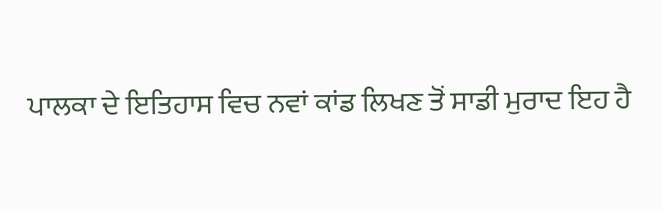ਪਾਲਕਾ ਦੇ ਇਤਿਹਾਸ ਵਿਚ ਨਵਾਂ ਕਾਂਡ ਲਿਖਣ ਤੋਂ ਸਾਡੀ ਮੁਰਾਦ ਇਹ ਹੈ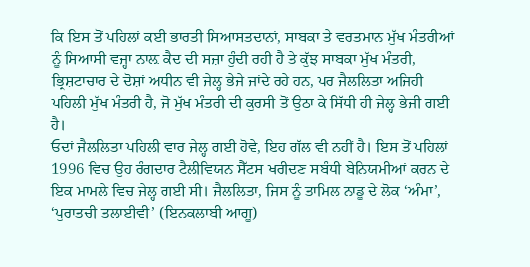ਕਿ ਇਸ ਤੋਂ ਪਹਿਲਾਂ ਕਈ ਭਾਰਤੀ ਸਿਆਸਤਦਾਨਾਂ, ਸਾਬਕਾ ਤੇ ਵਰਤਮਾਨ ਮੁੱਖ ਮੰਤਰੀਆਂ ਨੂੰ ਸਿਆਸੀ ਵਜ੍ਹਾ ਨਾਲ਼ ਕੈਦ ਦੀ ਸਜ਼ਾ ਹੁੰਦੀ ਰਹੀ ਹੈ ਤੇ ਕੁੱਝ ਸਾਬਕਾ ਮੁੱਖ ਮੰਤਰੀ, ਭ੍ਰਿਸ਼ਟਾਚਾਰ ਦੇ ਦੋਸ਼ਾਂ ਅਧੀਨ ਵੀ ਜੇਲ੍ਹ ਭੇਜੇ ਜਾਂਦੇ ਰਹੇ ਹਨ, ਪਰ ਜੈਲਲਿਤਾ ਅਜਿਹੀ ਪਹਿਲੀ ਮੁੱਖ ਮੰਤਰੀ ਹੈ, ਜੋ ਮੁੱਖ ਮੰਤਰੀ ਦੀ ਕੁਰਸੀ ਤੋਂ ਉਠਾ ਕੇ ਸਿੱਧੀ ਹੀ ਜੇਲ੍ਹ ਭੇਜੀ ਗਈ ਹੈ।
ਓਦਾਂ ਜੈਲਲਿਤਾ ਪਹਿਲੀ ਵਾਰ ਜੇਲ੍ਹ ਗਈ ਹੋਵੇ, ਇਹ ਗੱਲ ਵੀ ਨਹੀਂ ਹੈ। ਇਸ ਤੋਂ ਪਹਿਲਾਂ 1996 ਵਿਚ ਉਹ ਰੰਗਦਾਰ ਟੈਲੀਵਿਯਨ ਸੈੱਟਸ ਖਰੀਦਣ ਸਬੰਧੀ ਬੇਨਿਯਮੀਆਂ ਕਰਨ ਦੇ ਇਕ ਮਾਮਲੇ ਵਿਚ ਜੇਲ੍ਹ ਗਈ ਸੀ। ਜੈਲਲਿਤਾ, ਜਿਸ ਨੂੰ ਤਾਮਿਲ ਨਾਡੂ ਦੇ ਲੋਕ ‘ਅੰਮਾ’, ‘ਪੁਰਾਤਚੀ ਤਲਾਈਵੀ’ (ਇਨਕਲਾਬੀ ਆਗੂ)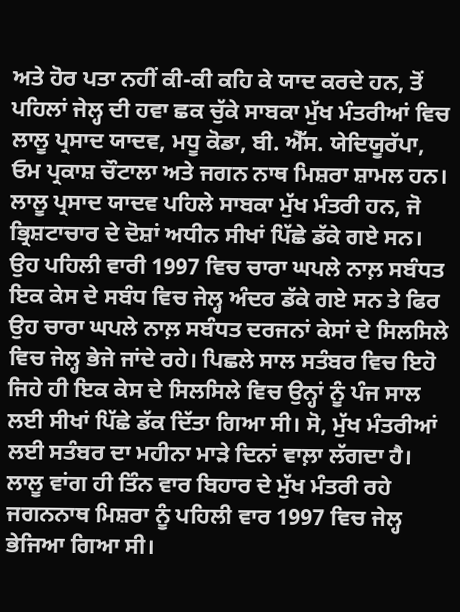ਅਤੇ ਹੋਰ ਪਤਾ ਨਹੀਂ ਕੀ-ਕੀ ਕਹਿ ਕੇ ਯਾਦ ਕਰਦੇ ਹਨ, ਤੋਂ ਪਹਿਲਾਂ ਜੇਲ੍ਹ ਦੀ ਹਵਾ ਛਕ ਚੁੱਕੇ ਸਾਬਕਾ ਮੁੱਖ ਮੰਤਰੀਆਂ ਵਿਚ ਲਾਲੂ ਪ੍ਰਸਾਦ ਯਾਦਵ, ਮਧੂ ਕੋਡਾ, ਬੀ. ਐੱਸ. ਯੇਦਿਯੂਰੱਪਾ, ਓਮ ਪ੍ਰਕਾਸ਼ ਚੌਟਾਲਾ ਅਤੇ ਜਗਨ ਨਾਥ ਮਿਸ਼ਰਾ ਸ਼ਾਮਲ ਹਨ। ਲਾਲੂ ਪ੍ਰਸਾਦ ਯਾਦਵ ਪਹਿਲੇ ਸਾਬਕਾ ਮੁੱਖ ਮੰਤਰੀ ਹਨ, ਜੋ ਭ੍ਰਿਸ਼ਟਾਚਾਰ ਦੇ ਦੋਸ਼ਾਂ ਅਧੀਨ ਸੀਖਾਂ ਪਿੱਛੇ ਡੱਕੇ ਗਏ ਸਨ। ਉਹ ਪਹਿਲੀ ਵਾਰੀ 1997 ਵਿਚ ਚਾਰਾ ਘਪਲੇ ਨਾਲ਼ ਸਬੰਧਤ ਇਕ ਕੇਸ ਦੇ ਸਬੰਧ ਵਿਚ ਜੇਲ੍ਹ ਅੰਦਰ ਡੱਕੇ ਗਏ ਸਨ ਤੇ ਫਿਰ ਉਹ ਚਾਰਾ ਘਪਲੇ ਨਾਲ਼ ਸਬੰਧਤ ਦਰਜਨਾਂ ਕੇਸਾਂ ਦੇ ਸਿਲਸਿਲੇ ਵਿਚ ਜੇਲ੍ਹ ਭੇਜੇ ਜਾਂਦੇ ਰਹੇ। ਪਿਛਲੇ ਸਾਲ ਸਤੰਬਰ ਵਿਚ ਇਹੋ ਜਿਹੇ ਹੀ ਇਕ ਕੇਸ ਦੇ ਸਿਲਸਿਲੇ ਵਿਚ ਉਨ੍ਹਾਂ ਨੂੰ ਪੰਜ ਸਾਲ ਲਈ ਸੀਖਾਂ ਪਿੱਛੇ ਡੱਕ ਦਿੱਤਾ ਗਿਆ ਸੀ। ਸੋ, ਮੁੱਖ ਮੰਤਰੀਆਂ ਲਈ ਸਤੰਬਰ ਦਾ ਮਹੀਨਾ ਮਾੜੇ ਦਿਨਾਂ ਵਾਲ਼ਾ ਲੱਗਦਾ ਹੈ।
ਲਾਲੂ ਵਾਂਗ ਹੀ ਤਿੰਨ ਵਾਰ ਬਿਹਾਰ ਦੇ ਮੁੱਖ ਮੰਤਰੀ ਰਹੇ ਜਗਨਨਾਥ ਮਿਸ਼ਰਾ ਨੂੰ ਪਹਿਲੀ ਵਾਰ 1997 ਵਿਚ ਜੇਲ੍ਹ ਭੇਜਿਆ ਗਿਆ ਸੀ।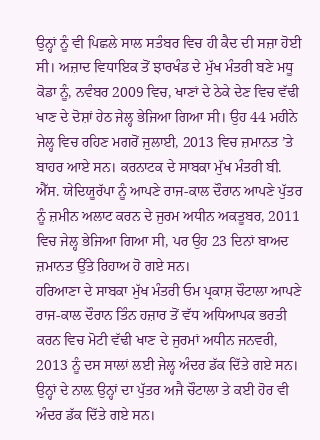ਉਨ੍ਹਾਂ ਨੂੰ ਵੀ ਪਿਛਲੇ ਸਾਲ ਸਤੰਬਰ ਵਿਚ ਹੀ ਕੈਦ ਦੀ ਸਜ਼ਾ ਹੋਈ ਸੀ। ਅਜ਼ਾਦ ਵਿਧਾਇਕ ਤੋਂ ਝਾਰਖੰਡ ਦੇ ਮੁੱਖ ਮੰਤਰੀ ਬਣੇ ਮਧੂ ਕੋਡਾ ਨੂੰ, ਨਵੰਬਰ 2009 ਵਿਚ, ਖਾਣਾਂ ਦੇ ਠੇਕੇ ਦੇਣ ਵਿਚ ਵੱਢੀ ਖਾਣ ਦੇ ਦੋਸ਼ਾਂ ਹੇਠ ਜੇਲ੍ਹ ਭੇਜਿਆ ਗਿਆ ਸੀ। ਉਹ 44 ਮਹੀਨੇ ਜੇਲ੍ਹ ਵਿਚ ਰਹਿਣ ਮਗਰੋਂ ਜੁਲਾਈ, 2013 ਵਿਚ ਜ਼ਮਾਨਤ ’ਤੇ ਬਾਹਰ ਆਏ ਸਨ। ਕਰਨਾਟਕ ਦੇ ਸਾਬਕਾ ਮੁੱਖ ਮੰਤਰੀ ਬੀ. ਐੱਸ. ਯੇਦਿਯੂਰੱਪਾ ਨੂੰ ਆਪਣੇ ਰਾਜ-ਕਾਲ ਦੌਰਾਨ ਆਪਣੇ ਪੁੱਤਰ ਨੂੰ ਜ਼ਮੀਨ ਅਲਾਟ ਕਰਨ ਦੇ ਜੁਰਮ ਅਧੀਨ ਅਕਤੂਬਰ, 2011 ਵਿਚ ਜੇਲ੍ਹ ਭੇਜਿਆ ਗਿਆ ਸੀ, ਪਰ ਉਹ 23 ਦਿਨਾਂ ਬਾਅਦ ਜ਼ਮਾਨਤ ਉੱਤੇ ਰਿਹਾਅ ਹੋ ਗਏ ਸਨ।
ਹਰਿਆਣਾ ਦੇ ਸਾਬਕਾ ਮੁੱਖ ਮੰਤਰੀ ਓਮ ਪ੍ਰਕਾਸ਼ ਚੌਟਾਲਾ ਆਪਣੇ ਰਾਜ-ਕਾਲ ਦੌਰਾਨ ਤਿੰਨ ਹਜ਼ਾਰ ਤੋਂ ਵੱਧ ਅਧਿਆਪਕ ਭਰਤੀ ਕਰਨ ਵਿਚ ਮੋਟੀ ਵੱਢੀ ਖਾਣ ਦੇ ਜੁਰਮਾਂ ਅਧੀਨ ਜਨਵਰੀ, 2013 ਨੂੰ ਦਸ ਸਾਲਾਂ ਲਈ ਜੇਲ੍ਹ ਅੰਦਰ ਡੱਕ ਦਿੱਤੇ ਗਏ ਸਨ। ਉਨ੍ਹਾਂ ਦੇ ਨਾਲ਼ ਉਨ੍ਹਾਂ ਦਾ ਪੁੱਤਰ ਅਜੈ ਚੌਟਾਲਾ ਤੇ ਕਈ ਹੋਰ ਵੀ ਅੰਦਰ ਡੱਕ ਦਿੱਤੇ ਗਏ ਸਨ।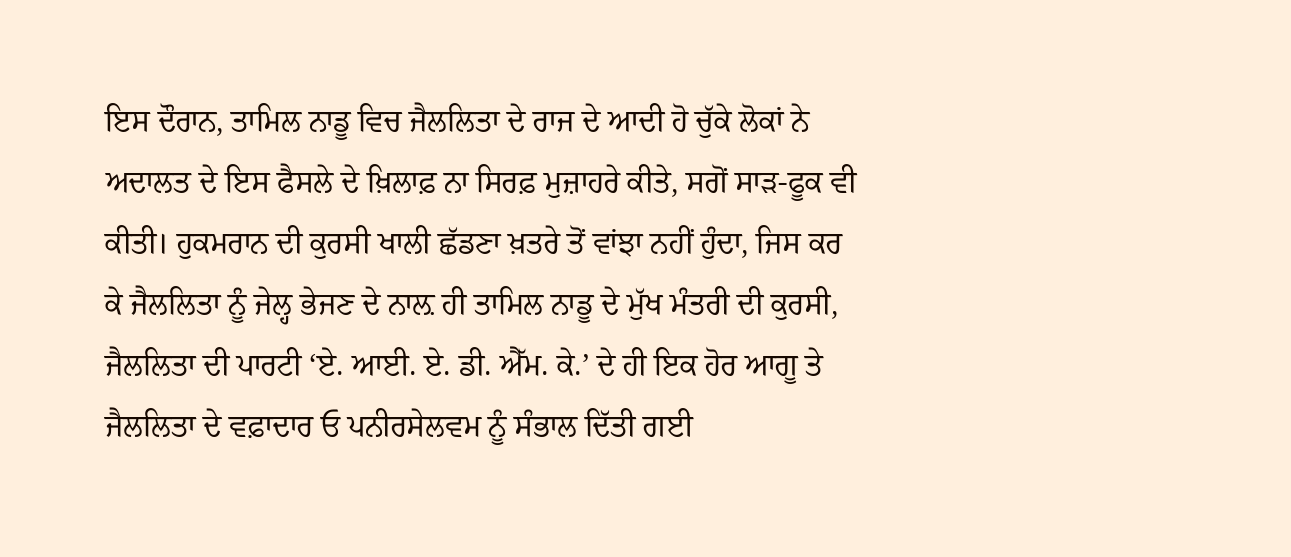ਇਸ ਦੌਰਾਨ, ਤਾਮਿਲ ਨਾਡੂ ਵਿਚ ਜੈਲਲਿਤਾ ਦੇ ਰਾਜ ਦੇ ਆਦੀ ਹੋ ਚੁੱਕੇ ਲੋਕਾਂ ਨੇ ਅਦਾਲਤ ਦੇ ਇਸ ਫੈਸਲੇ ਦੇ ਖ਼ਿਲਾਫ਼ ਨਾ ਸਿਰਫ਼ ਮੁਜ਼ਾਹਰੇ ਕੀਤੇ, ਸਗੋਂ ਸਾੜ-ਫੂਕ ਵੀ ਕੀਤੀ। ਹੁਕਮਰਾਨ ਦੀ ਕੁਰਸੀ ਖਾਲੀ ਛੱਡਣਾ ਖ਼ਤਰੇ ਤੋਂ ਵਾਂਝਾ ਨਹੀਂ ਹੁੰਦਾ, ਜਿਸ ਕਰ ਕੇ ਜੈਲਲਿਤਾ ਨੂੰ ਜੇਲ੍ਹ ਭੇਜਣ ਦੇ ਨਾਲ਼ ਹੀ ਤਾਮਿਲ ਨਾਡੂ ਦੇ ਮੁੱਖ ਮੰਤਰੀ ਦੀ ਕੁਰਸੀ, ਜੈਲਲਿਤਾ ਦੀ ਪਾਰਟੀ ‘ਏ. ਆਈ. ਏ. ਡੀ. ਐੱਮ. ਕੇ.’ ਦੇ ਹੀ ਇਕ ਹੋਰ ਆਗੂ ਤੇ ਜੈਲਲਿਤਾ ਦੇ ਵਫ਼ਾਦਾਰ ਓ ਪਨੀਰਸੇਲਵਮ ਨੂੰ ਸੰਭਾਲ ਦਿੱਤੀ ਗਈ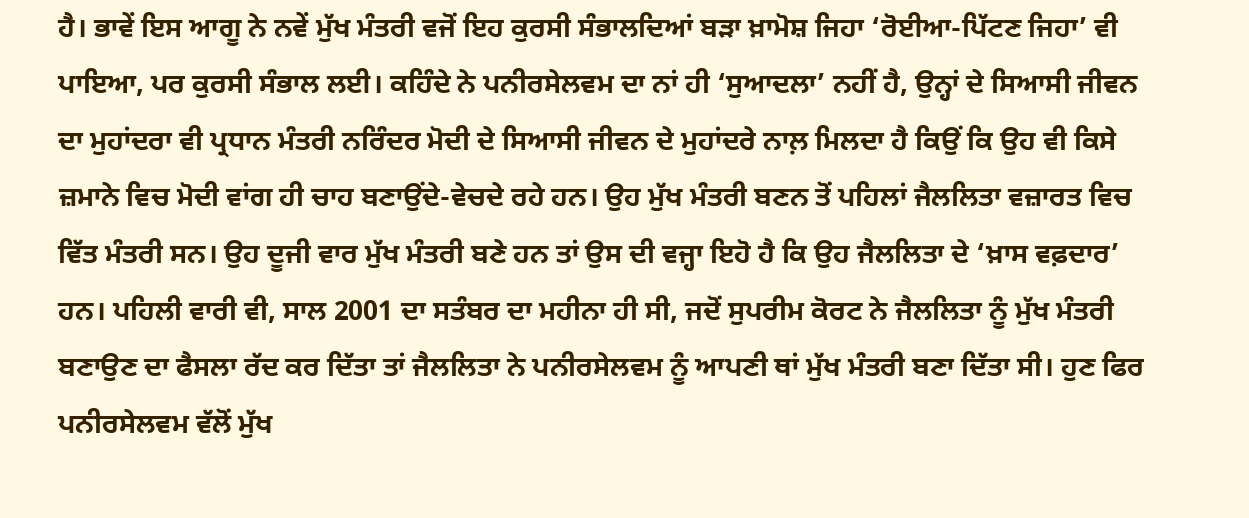ਹੈ। ਭਾਵੇਂ ਇਸ ਆਗੂ ਨੇ ਨਵੇਂ ਮੁੱਖ ਮੰਤਰੀ ਵਜੋਂ ਇਹ ਕੁਰਸੀ ਸੰਭਾਲਦਿਆਂ ਬੜਾ ਖ਼ਾਮੋਸ਼ ਜਿਹਾ ‘ਰੋਈਆ-ਪਿੱਟਣ ਜਿਹਾ’ ਵੀ ਪਾਇਆ, ਪਰ ਕੁਰਸੀ ਸੰਭਾਲ ਲਈ। ਕਹਿੰਦੇ ਨੇ ਪਨੀਰਸੇਲਵਮ ਦਾ ਨਾਂ ਹੀ ‘ਸੁਆਦਲਾ’ ਨਹੀਂ ਹੈ, ਉਨ੍ਹਾਂ ਦੇ ਸਿਆਸੀ ਜੀਵਨ ਦਾ ਮੁਹਾਂਦਰਾ ਵੀ ਪ੍ਰਧਾਨ ਮੰਤਰੀ ਨਰਿੰਦਰ ਮੋਦੀ ਦੇ ਸਿਆਸੀ ਜੀਵਨ ਦੇ ਮੁਹਾਂਦਰੇ ਨਾਲ਼ ਮਿਲਦਾ ਹੈ ਕਿਉਂ ਕਿ ਉਹ ਵੀ ਕਿਸੇ ਜ਼ਮਾਨੇ ਵਿਚ ਮੋਦੀ ਵਾਂਗ ਹੀ ਚਾਹ ਬਣਾਉਂਦੇ-ਵੇਚਦੇ ਰਹੇ ਹਨ। ਉਹ ਮੁੱਖ ਮੰਤਰੀ ਬਣਨ ਤੋਂ ਪਹਿਲਾਂ ਜੈਲਲਿਤਾ ਵਜ਼ਾਰਤ ਵਿਚ ਵਿੱਤ ਮੰਤਰੀ ਸਨ। ਉਹ ਦੂਜੀ ਵਾਰ ਮੁੱਖ ਮੰਤਰੀ ਬਣੇ ਹਨ ਤਾਂ ਉਸ ਦੀ ਵਜ੍ਹਾ ਇਹੋ ਹੈ ਕਿ ਉਹ ਜੈਲਲਿਤਾ ਦੇ ‘ਖ਼ਾਸ ਵਫ਼ਦਾਰ’ ਹਨ। ਪਹਿਲੀ ਵਾਰੀ ਵੀ, ਸਾਲ 2001 ਦਾ ਸਤੰਬਰ ਦਾ ਮਹੀਨਾ ਹੀ ਸੀ, ਜਦੋਂ ਸੁਪਰੀਮ ਕੋਰਟ ਨੇ ਜੈਲਲਿਤਾ ਨੂੰ ਮੁੱਖ ਮੰਤਰੀ ਬਣਾਉਣ ਦਾ ਫੈਸਲਾ ਰੱਦ ਕਰ ਦਿੱਤਾ ਤਾਂ ਜੈਲਲਿਤਾ ਨੇ ਪਨੀਰਸੇਲਵਮ ਨੂੰ ਆਪਣੀ ਥਾਂ ਮੁੱਖ ਮੰਤਰੀ ਬਣਾ ਦਿੱਤਾ ਸੀ। ਹੁਣ ਫਿਰ ਪਨੀਰਸੇਲਵਮ ਵੱਲੋਂ ਮੁੱਖ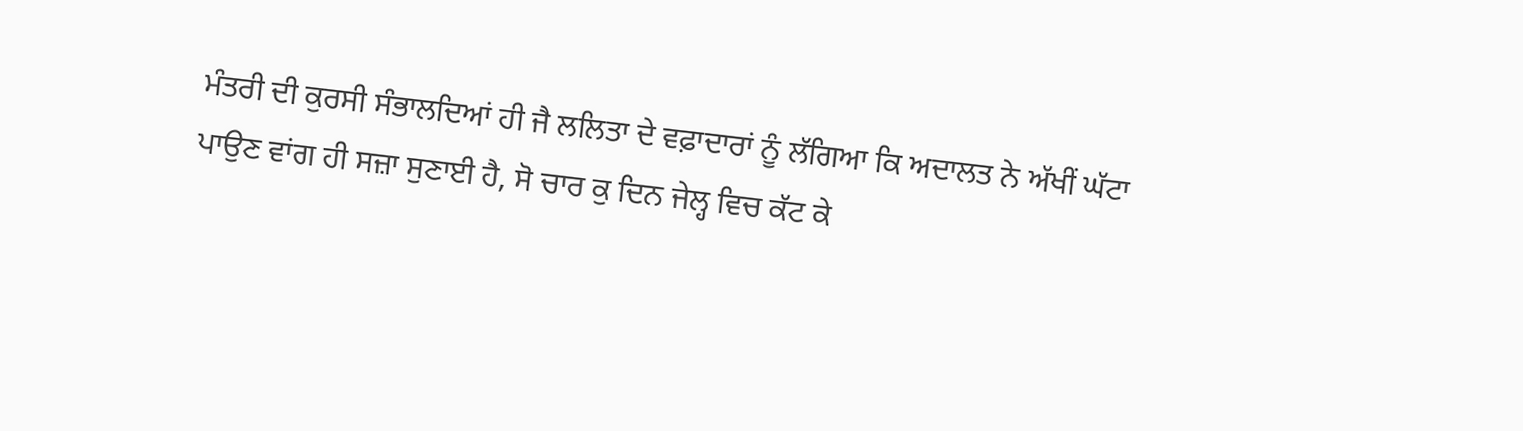ਮੰਤਰੀ ਦੀ ਕੁਰਸੀ ਸੰਭਾਲਦਿਆਂ ਹੀ ਜੈ ਲਲਿਤਾ ਦੇ ਵਫ਼ਾਦਾਰਾਂ ਨੂੰ ਲੱਗਿਆ ਕਿ ਅਦਾਲਤ ਨੇ ਅੱਖੀਂ ਘੱਟਾ ਪਾਉਣ ਵਾਂਗ ਹੀ ਸਜ਼ਾ ਸੁਣਾਈ ਹੈ, ਸੋ ਚਾਰ ਕੁ ਦਿਨ ਜੇਲ੍ਹ ਵਿਚ ਕੱਟ ਕੇ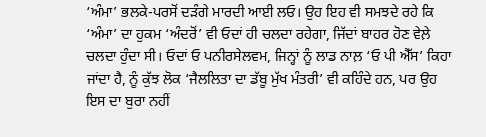‘ਅੰਮਾ’ ਭਲਕੇ-ਪਰਸੋਂ ਦੜੰਗੇ ਮਾਰਦੀ ਆਈ ਲਓ। ਉਹ ਇਹ ਵੀ ਸਮਝਦੇ ਰਹੇ ਕਿ ‘ਅੰਮਾ’ ਦਾ ਹੁਕਮ ‘ਅੰਦਰੋਂ’ ਵੀ ਓਦਾਂ ਹੀ ਚਲਦਾ ਰਹੇਗਾ, ਜਿੱਦਾਂ ਬਾਹਰ ਹੋਣ ਵੇਲ਼ੇ ਚਲਦਾ ਹੁੰਦਾ ਸੀ। ਓਦਾਂ ਓ ਪਨੀਰਸੇਲਵਮ, ਜਿਨ੍ਹਾਂ ਨੂੰ ਲਾਡ ਨਾਲ਼ ‘ਓ ਪੀ ਐੱਸ’ ਕਿਹਾ ਜਾਂਦਾ ਹੈ, ਨੂੰ ਕੁੱਝ ਲੋਕ ‘ਜੈਲਲਿਤਾ ਦਾ ਡੱਬੂ ਮੁੱਖ ਮੰਤਰੀ’ ਵੀ ਕਹਿੰਦੇ ਹਨ, ਪਰ ਉਹ ਇਸ ਦਾ ਬੁਰਾ ਨਹੀਂ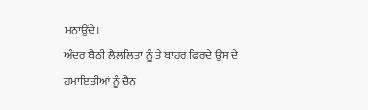ਮਨਾਉਂਦੇ।
ਅੰਦਰ ਬੈਠੀ ਲੈਲਲਿਤਾ ਨੂੰ ਤੇ ਬਾਹਰ ਫਿਰਦੇ ਉਸ ਦੇ ਹਮਾਇਤੀਆਂ ਨੂੰ ਚੈਨ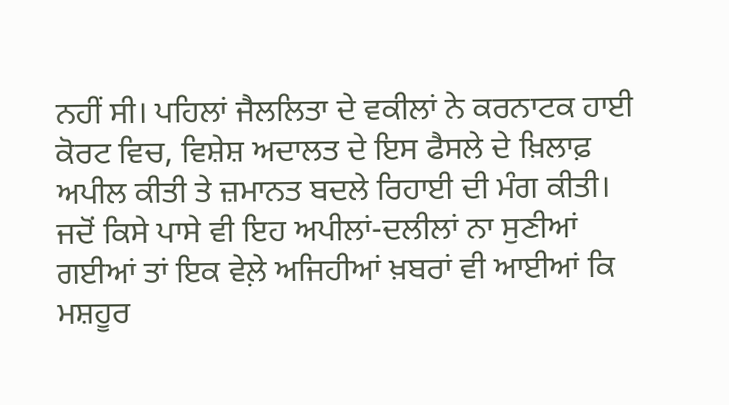ਨਹੀਂ ਸੀ। ਪਹਿਲਾਂ ਜੈਲਲਿਤਾ ਦੇ ਵਕੀਲਾਂ ਨੇ ਕਰਨਾਟਕ ਹਾਈ ਕੋਰਟ ਵਿਚ, ਵਿਸ਼ੇਸ਼ ਅਦਾਲਤ ਦੇ ਇਸ ਫੈਸਲੇ ਦੇ ਖ਼ਿਲਾਫ਼ ਅਪੀਲ ਕੀਤੀ ਤੇ ਜ਼ਮਾਨਤ ਬਦਲੇ ਰਿਹਾਈ ਦੀ ਮੰਗ ਕੀਤੀ। ਜਦੋਂ ਕਿਸੇ ਪਾਸੇ ਵੀ ਇਹ ਅਪੀਲਾਂ-ਦਲੀਲਾਂ ਨਾ ਸੁਣੀਆਂ ਗਈਆਂ ਤਾਂ ਇਕ ਵੇਲ਼ੇ ਅਜਿਹੀਆਂ ਖ਼ਬਰਾਂ ਵੀ ਆਈਆਂ ਕਿ ਮਸ਼ਹੂਰ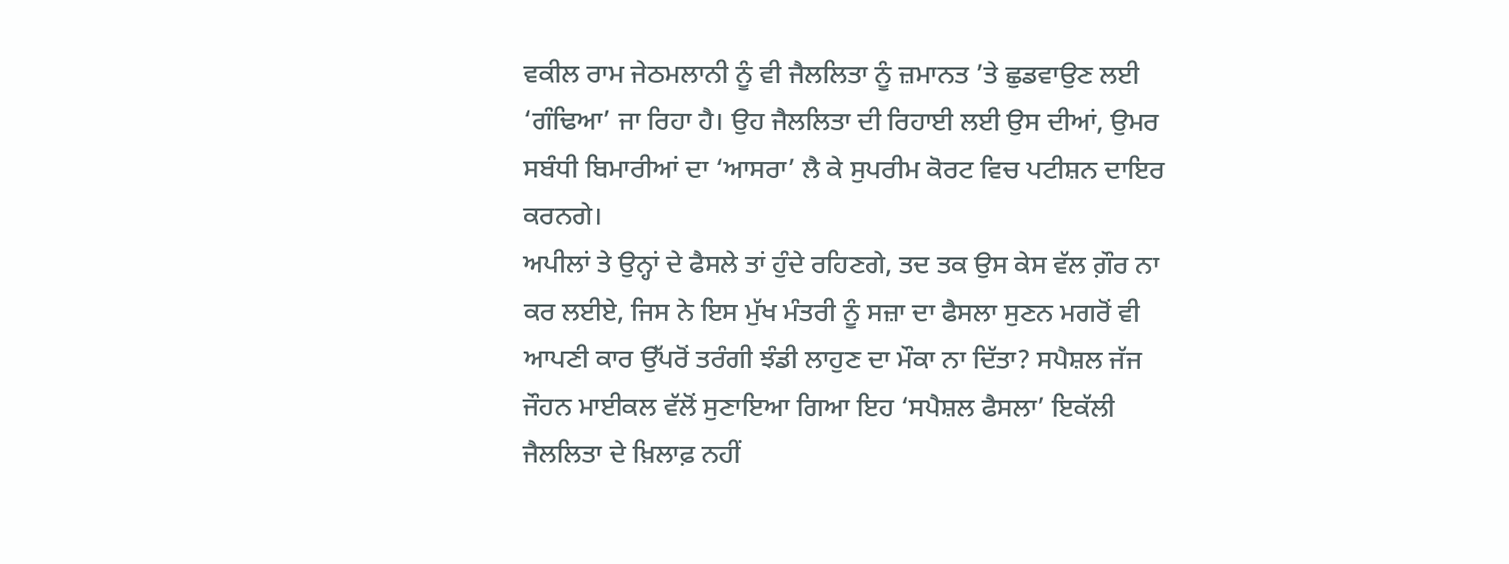ਵਕੀਲ ਰਾਮ ਜੇਠਮਲਾਨੀ ਨੂੰ ਵੀ ਜੈਲਲਿਤਾ ਨੂੰ ਜ਼ਮਾਨਤ ’ਤੇ ਛੁਡਵਾਉਣ ਲਈ ‘ਗੰਢਿਆ’ ਜਾ ਰਿਹਾ ਹੈ। ਉਹ ਜੈਲਲਿਤਾ ਦੀ ਰਿਹਾਈ ਲਈ ਉਸ ਦੀਆਂ, ਉਮਰ ਸਬੰਧੀ ਬਿਮਾਰੀਆਂ ਦਾ ‘ਆਸਰਾ’ ਲੈ ਕੇ ਸੁਪਰੀਮ ਕੋਰਟ ਵਿਚ ਪਟੀਸ਼ਨ ਦਾਇਰ ਕਰਨਗੇ।
ਅਪੀਲਾਂ ਤੇ ਉਨ੍ਹਾਂ ਦੇ ਫੈਸਲੇ ਤਾਂ ਹੁੰਦੇ ਰਹਿਣਗੇ, ਤਦ ਤਕ ਉਸ ਕੇਸ ਵੱਲ ਗ਼ੌਰ ਨਾ ਕਰ ਲਈਏ, ਜਿਸ ਨੇ ਇਸ ਮੁੱਖ ਮੰਤਰੀ ਨੂੰ ਸਜ਼ਾ ਦਾ ਫੈਸਲਾ ਸੁਣਨ ਮਗਰੋਂ ਵੀ ਆਪਣੀ ਕਾਰ ਉੱਪਰੋਂ ਤਰੰਗੀ ਝੰਡੀ ਲਾਹੁਣ ਦਾ ਮੌਕਾ ਨਾ ਦਿੱਤਾ? ਸਪੈਸ਼ਲ ਜੱਜ ਜੌਹਨ ਮਾਈਕਲ ਵੱਲੋਂ ਸੁਣਾਇਆ ਗਿਆ ਇਹ ‘ਸਪੈਸ਼ਲ ਫੈਸਲਾ’ ਇਕੱਲੀ ਜੈਲਲਿਤਾ ਦੇ ਖ਼ਿਲਾਫ਼ ਨਹੀਂ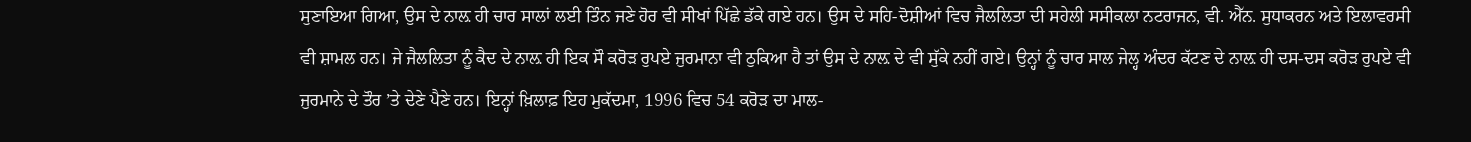ਸੁਣਾਇਆ ਗਿਆ, ਉਸ ਦੇ ਨਾਲ਼ ਹੀ ਚਾਰ ਸਾਲਾਂ ਲਈ ਤਿੰਨ ਜਣੇ ਹੋਰ ਵੀ ਸੀਖਾਂ ਪਿੱਛੇ ਡੱਕੇ ਗਏ ਹਨ। ਉਸ ਦੇ ਸਹਿ-ਦੋਸ਼ੀਆਂ ਵਿਚ ਜੈਲਲਿਤਾ ਦੀ ਸਹੇਲੀ ਸਸੀਕਲਾ ਨਟਰਾਜਨ, ਵੀ. ਐੱਨ. ਸੁਧਾਕਰਨ ਅਤੇ ਇਲਾਵਰਸੀ ਵੀ ਸ਼ਾਮਲ ਹਨ। ਜੇ ਜੈਲਲਿਤਾ ਨੂੰ ਕੈਦ ਦੇ ਨਾਲ਼ ਹੀ ਇਕ ਸੌ ਕਰੋੜ ਰੁਪਏ ਜੁਰਮਾਨਾ ਵੀ ਠੁਕਿਆ ਹੈ ਤਾਂ ਉਸ ਦੇ ਨਾਲ਼ ਦੇ ਵੀ ਸੁੱਕੇ ਨਹੀਂ ਗਏ। ਉਨ੍ਹਾਂ ਨੂੰ ਚਾਰ ਸਾਲ ਜੇਲ੍ਹ ਅੰਦਰ ਕੱਟਣ ਦੇ ਨਾਲ਼ ਹੀ ਦਸ-ਦਸ ਕਰੋੜ ਰੁਪਏ ਵੀ ਜੁਰਮਾਨੇ ਦੇ ਤੌਰ ’ਤੇ ਦੇਣੇ ਪੈਣੇ ਹਨ। ਇਨ੍ਹਾਂ ਖ਼ਿਲਾਫ਼ ਇਹ ਮੁਕੱਦਮਾ, 1996 ਵਿਚ 54 ਕਰੋੜ ਦਾ ਮਾਲ-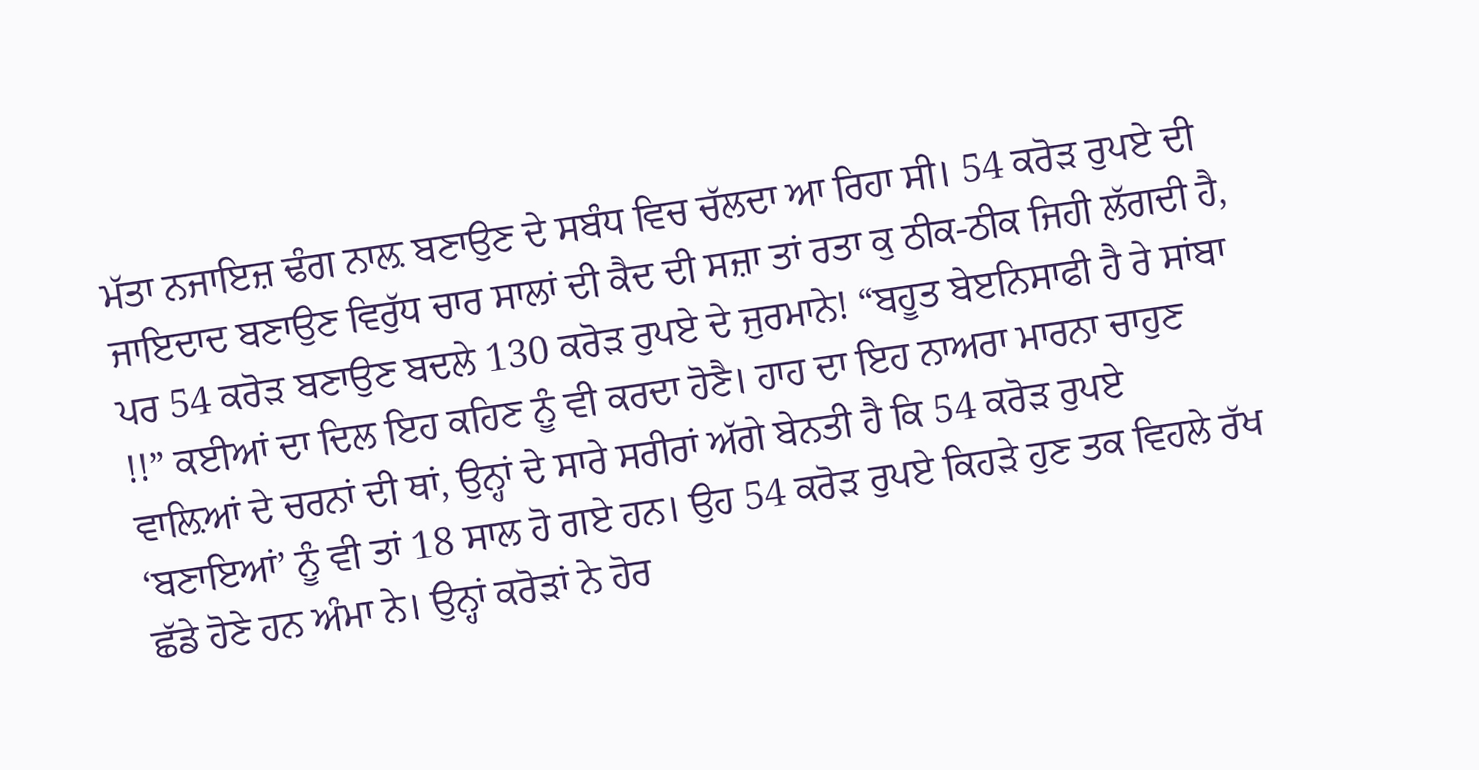ਮੱਤਾ ਨਜਾਇਜ਼ ਢੰਗ ਨਾਲ਼ ਬਣਾਉਣ ਦੇ ਸਬੰਧ ਵਿਚ ਚੱਲਦਾ ਆ ਰਿਹਾ ਸੀ। 54 ਕਰੋੜ ਰੁਪਏ ਦੀ ਜਾਇਦਾਦ ਬਣਾਉਣ ਵਿਰੁੱਧ ਚਾਰ ਸਾਲਾਂ ਦੀ ਕੈਦ ਦੀ ਸਜ਼ਾ ਤਾਂ ਰਤਾ ਕੁ ਠੀਕ-ਠੀਕ ਜਿਹੀ ਲੱਗਦੀ ਹੈ, ਪਰ 54 ਕਰੋੜ ਬਣਾਉਣ ਬਦਲੇ 130 ਕਰੋੜ ਰੁਪਏ ਦੇ ਜੁਰਮਾਨੇ! “ਬਹੂਤ ਬੇੲਨਿਸਾਫੀ ਹੈ ਰੇ ਸਾਂਬਾ !!” ਕਈਆਂ ਦਾ ਦਿਲ ਇਹ ਕਹਿਣ ਨੂੰ ਵੀ ਕਰਦਾ ਹੋਣੈ। ਹਾਹ ਦਾ ਇਹ ਨਾਅਰਾ ਮਾਰਨਾ ਚਾਹੁਣ ਵਾਲ਼ਿਆਂ ਦੇ ਚਰਨਾਂ ਦੀ ਥਾਂ, ਉਨ੍ਹਾਂ ਦੇ ਸਾਰੇ ਸਰੀਰਾਂ ਅੱਗੇ ਬੇਨਤੀ ਹੈ ਕਿ 54 ਕਰੋੜ ਰੁਪਏ ‘ਬਣਾਇਆਂ’ ਨੂੰ ਵੀ ਤਾਂ 18 ਸਾਲ ਹੋ ਗਏ ਹਨ। ਉਹ 54 ਕਰੋੜ ਰੁਪਏ ਕਿਹੜੇ ਹੁਣ ਤਕ ਵਿਹਲੇ ਰੱਖ ਛੱਡੇ ਹੋਣੇ ਹਨ ਅੰਮਾ ਨੇ। ਉਨ੍ਹਾਂ ਕਰੋੜਾਂ ਨੇ ਹੋਰ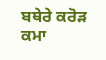ਬਥੇਰੇ ਕਰੋੜ ਕਮਾ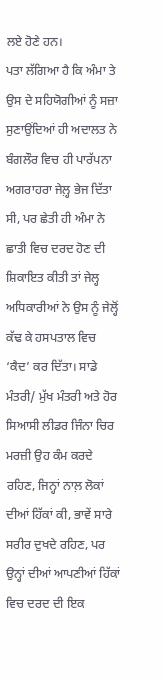ਲਏ ਹੋਣੇ ਹਨ।
ਪਤਾ ਲੱਗਿਆ ਹੈ ਕਿ ਅੰਮਾ ਤੇ ਉਸ ਦੇ ਸਹਿਯੋਗੀਆਂ ਨੂੰ ਸਜ਼ਾ ਸੁਣਾਉਂਦਿਆਂ ਹੀ ਅਦਾਲਤ ਨੇ ਬੰਗਲੌਰ ਵਿਚ ਹੀ ਪਾਰੱਪਨਾ ਅਗਰਾਹਰਾ ਜੇਲ਼੍ਹ ਭੇਜ ਦਿੱਤਾ ਸੀ, ਪਰ ਛੇਤੀ ਹੀ ਅੰਮਾ ਨੇ ਛਾਤੀ ਵਿਚ ਦਰਦ ਹੋਣ ਦੀ ਸ਼ਿਕਾਇਤ ਕੀਤੀ ਤਾਂ ਜੇਲ੍ਹ ਅਧਿਕਾਰੀਆਂ ਨੇ ਉਸ ਨੂੰ ਜੇਲ੍ਹੋਂ ਕੱਢ ਕੇ ਹਸਪਤਾਲ ਵਿਚ ‘ਕੈਦ’ ਕਰ ਦਿੱਤਾ। ਸਾਡੇ ਮੰਤਰੀ/ ਮੁੱਖ ਮੰਤਰੀ ਅਤੇ ਹੋਰ ਸਿਆਸੀ ਲੀਡਰ ਜਿੰਨਾ ਚਿਰ ਮਰਜ਼ੀ ਉਹ ਕੰਮ ਕਰਦੇ ਰਹਿਣ, ਜਿਨ੍ਹਾਂ ਨਾਲ਼ ਲੋਕਾਂ ਦੀਆਂ ਹਿੱਕਾਂ ਕੀ, ਭਾਵੇਂ ਸਾਰੇ ਸਰੀਰ ਦੁਖਦੇ ਰਹਿਣ, ਪਰ ਉਨ੍ਹਾਂ ਦੀਆਂ ਆਪਣੀਆਂ ਹਿੱਕਾਂ ਵਿਚ ਦਰਦ ਦੀ ਇਕ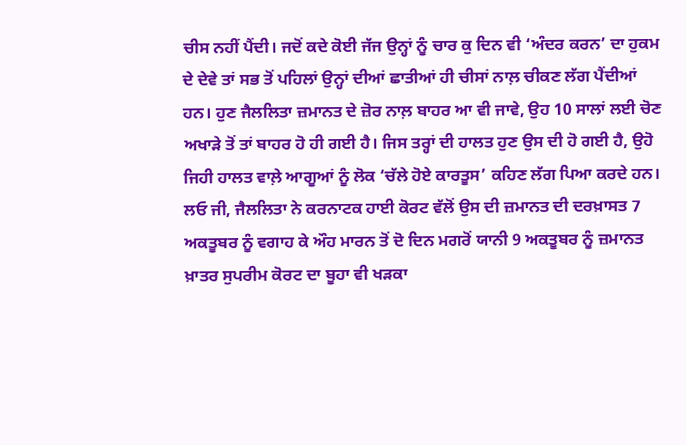ਚੀਸ ਨਹੀਂ ਪੈਂਦੀ। ਜਦੋਂ ਕਦੇ ਕੋਈ ਜੱਜ ਉਨ੍ਹਾਂ ਨੂੰ ਚਾਰ ਕੁ ਦਿਨ ਵੀ ‘ਅੰਦਰ ਕਰਨ’ ਦਾ ਹੁਕਮ ਦੇ ਦੇਵੇ ਤਾਂ ਸਭ ਤੋਂ ਪਹਿਲਾਂ ਉਨ੍ਹਾਂ ਦੀਆਂ ਛਾਤੀਆਂ ਹੀ ਚੀਸਾਂ ਨਾਲ਼ ਚੀਕਣ ਲੱਗ ਪੈਂਦੀਆਂ ਹਨ। ਹੁਣ ਜੈਲਲਿਤਾ ਜ਼ਮਾਨਤ ਦੇ ਜ਼ੋਰ ਨਾਲ਼ ਬਾਹਰ ਆ ਵੀ ਜਾਵੇ, ਉਹ 10 ਸਾਲਾਂ ਲਈ ਚੋਣ ਅਖਾੜੇ ਤੋਂ ਤਾਂ ਬਾਹਰ ਹੋ ਹੀ ਗਈ ਹੈ। ਜਿਸ ਤਰ੍ਹਾਂ ਦੀ ਹਾਲਤ ਹੁਣ ਉਸ ਦੀ ਹੋ ਗਈ ਹੈ, ਉਹੋ ਜਿਹੀ ਹਾਲਤ ਵਾਲ਼ੇ ਆਗੂਆਂ ਨੂੰ ਲੋਕ ‘ਚੱਲੇ ਹੋਏ ਕਾਰਤੂਸ’ ਕਹਿਣ ਲੱਗ ਪਿਆ ਕਰਦੇ ਹਨ।
ਲਓ ਜੀ, ਜੈਲਲਿਤਾ ਨੇ ਕਰਨਾਟਕ ਹਾਈ ਕੋਰਟ ਵੱਲੋਂ ਉਸ ਦੀ ਜ਼ਮਾਨਤ ਦੀ ਦਰਖ਼ਾਸਤ 7 ਅਕਤੂਬਰ ਨੂੰ ਵਗਾਹ ਕੇ ਔਹ ਮਾਰਨ ਤੋਂ ਦੋ ਦਿਨ ਮਗਰੋਂ ਯਾਨੀ 9 ਅਕਤੂਬਰ ਨੂੰ ਜ਼ਮਾਨਤ ਖ਼ਾਤਰ ਸੁਪਰੀਮ ਕੋਰਟ ਦਾ ਬੂਹਾ ਵੀ ਖੜਕਾ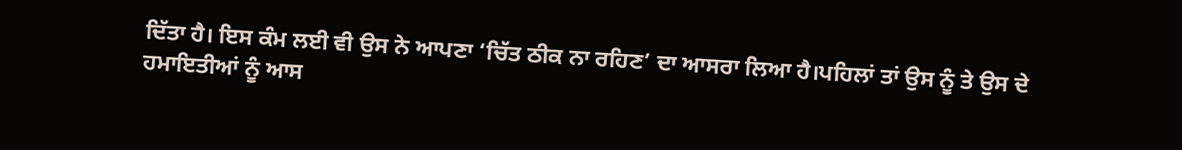ਦਿੱਤਾ ਹੈ। ਇਸ ਕੰਮ ਲਈ ਵੀ ਉਸ ਨੇ ਆਪਣਾ ‘ਚਿੱਤ ਠੀਕ ਨਾ ਰਹਿਣ’ ਦਾ ਆਸਰਾ ਲਿਆ ਹੈ।ਪਹਿਲਾਂ ਤਾਂ ਉਸ ਨੂੰ ਤੇ ਉਸ ਦੇ ਹਮਾਇਤੀਆਂ ਨੂੰ ਆਸ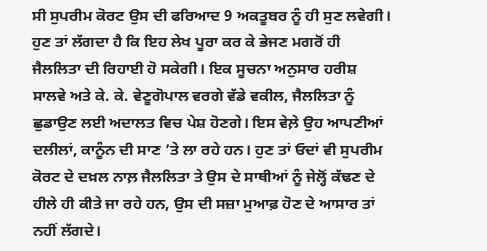ਸੀ ਸੁਪਰੀਮ ਕੋਰਟ ਉਸ ਦੀ ਫਰਿਆਦ 9 ਅਕਤੂਬਰ ਨੂੰ ਹੀ ਸੁਣ ਲਵੇਗੀ। ਹੁਣ ਤਾਂ ਲੱਗਦਾ ਹੈ ਕਿ ਇਹ ਲੇਖ ਪੂਰਾ ਕਰ ਕੇ ਭੇਜਣ ਮਗਰੋਂ ਹੀ ਜੈਲਲਿਤਾ ਦੀ ਰਿਹਾਈ ਹੋ ਸਕੇਗੀ। ਇਕ ਸੂਚਨਾ ਅਨੁਸਾਰ ਹਰੀਸ਼ ਸਾਲਵੇ ਅਤੇ ਕੇ. ਕੇ. ਵੇਣੂਗੋਪਾਲ ਵਰਗੇ ਵੱਡੇ ਵਕੀਲ, ਜੈਲਲਿਤਾ ਨੂੰ ਛੁਡਾਉਣ ਲਈ ਅਦਾਲਤ ਵਿਚ ਪੇਸ਼ ਹੋਣਗੇ। ਇਸ ਵੇਲ਼ੇ ਉਹ ਆਪਣੀਆਂ ਦਲੀਲਾਂ, ਕਾਨੂੰਨ ਦੀ ਸਾਣ ’ਤੇ ਲਾ ਰਹੇ ਹਨ। ਹੁਣ ਤਾਂ ਓਦਾਂ ਵੀ ਸੁਪਰੀਮ ਕੋਰਟ ਦੇ ਦਖ਼ਲ ਨਾਲ਼ ਜੈਲਲਿਤਾ ਤੇ ਉਸ ਦੇ ਸਾਥੀਆਂ ਨੂੰ ਜੇਲ੍ਹੋਂ ਕੱਢਣ ਦੇ ਹੀਲੇ ਹੀ ਕੀਤੇ ਜਾ ਰਹੇ ਹਨ, ਉਸ ਦੀ ਸਜ਼ਾ ਮੁਆਫ਼ ਹੋਣ ਦੇ ਆਸਾਰ ਤਾਂ ਨਹੀਂ ਲੱਗਦੇ।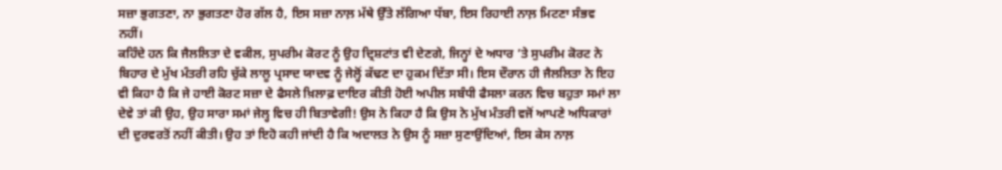ਸਜ਼ਾ ਭੁਗਤਣਾ, ਨਾ ਭੁਗਤਣਾ ਹੋਰ ਗੱਲ ਹੈ, ਇਸ ਸਜ਼ਾ ਨਾਲ਼ ਮੱਥੇ ਉੱਤੇ ਲੱਗਿਆ ਧੱਬਾ, ਇਸ ਰਿਹਾਈ ਨਾਲ਼ ਮਿਟਣਾ ਸੰਭਵ ਨਹੀਂ।
ਕਹਿੰਦੇ ਹਨ ਕਿ ਜੈਲਲਿਤਾ ਦੇ ਵਕੀਲ, ਸੁਪਰੀਮ ਕੋਰਟ ਨੂੰ ਉਹ ਦ੍ਰਿਸ਼ਟਾਂਤ ਵੀ ਦੇਣਗੇ, ਜਿਨ੍ਹਾਂ ਦੇ ਅਧਾਰ ’ਤੇ ਸੁਪਰੀਮ ਕੋਰਟ ਨੇ ਬਿਹਾਰ ਦੇ ਮੁੱਖ ਮੰਤਰੀ ਰਹਿ ਚੁੱਕੇ ਲਾਲੂ ਪ੍ਰਸਾਦ ਯਾਦਵ ਨੂੰ ਜੇਲ੍ਹੋਂ ਕੱਢਣ ਦਾ ਹੁਕਮ ਦਿੱਤਾ ਸੀ। ਇਸ ਦੌਰਾਨ ਹੀ ਜੈਲਲਿਤਾ ਨੇ ਇਹ ਵੀ ਕਿਹਾ ਹੈ ਕਿ ਜੇ ਹਾਈ ਕੋਰਟ ਸਜ਼ਾ ਦੇ ਫੈਸਲੇ ਖ਼ਿਲਾਫ਼ ਦਾਇਰ ਕੀਤੀ ਹੋਈ ਅਪੀਲ ਸਬੰਧੀ ਫੈਸਲਾ ਕਰਨ ਵਿਚ ਬਹੁਤਾ ਸਮਾਂ ਲਾ ਦੇਵੇ ਤਾਂ ਕੀ ਉਹ, ਉਹ ਸਾਰਾ ਸਮਾਂ ਜੇਲ੍ਹ ਵਿਚ ਹੀ ਬਿਤਾਵੇਗੀ! ਉਸ ਨੇ ਕਿਹਾ ਹੈ ਕਿ ਉਸ ਨੇ ਮੁੱਖ ਮੰਤਰੀ ਵਜੋਂ ਆਪਣੇ ਅਧਿਕਾਰਾਂ ਦੀ ਦੁਰਵਰਤੋਂ ਨਹੀਂ ਕੀਤੀ। ਉਹ ਤਾਂ ਇਹੋ ਕਹੀ ਜਾਂਦੀ ਹੈ ਕਿ ਅਦਾਲਤ ਨੇ ਉਸ ਨੂੰ ਸਜ਼ਾ ਸੁਣਾਉਂਦਿਆਂ, ਇਸ ਕੇਸ ਨਾਲ਼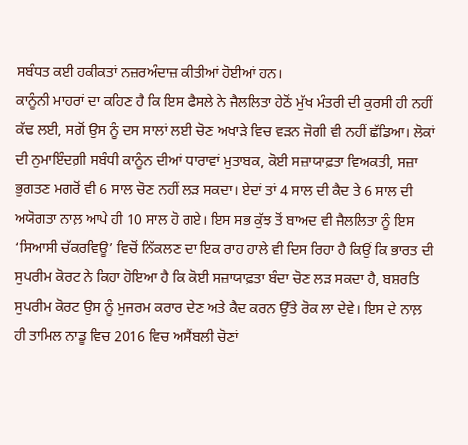ਸਬੰਧਤ ਕਈ ਹਕੀਕਤਾਂ ਨਜ਼ਰਅੰਦਾਜ਼ ਕੀਤੀਆਂ ਹੋਈਆਂ ਹਨ।
ਕਾਨੂੰਨੀ ਮਾਹਰਾਂ ਦਾ ਕਹਿਣ ਹੈ ਕਿ ਇਸ ਫੈਸਲੇ ਨੇ ਜੈਲਲਿਤਾ ਹੇਠੋਂ ਮੁੱਖ ਮੰਤਰੀ ਦੀ ਕੁਰਸੀ ਹੀ ਨਹੀਂ ਕੱਢ ਲਈ, ਸਗੋਂ ਉਸ ਨੂੰ ਦਸ ਸਾਲਾਂ ਲਈ ਚੋਣ ਅਖਾੜੇ ਵਿਚ ਵੜਨ ਜੋਗੀ ਵੀ ਨਹੀਂ ਛੱਡਿਆ। ਲੋਕਾਂ ਦੀ ਨੁਮਾਇੰਦਗ਼ੀ ਸਬੰਧੀ ਕਾਨੂੰਨ ਦੀਆਂ ਧਾਰਾਵਾਂ ਮੁਤਾਬਕ, ਕੋਈ ਸਜ਼ਾਯਾਫ਼ਤਾ ਵਿਅਕਤੀ, ਸਜ਼ਾ ਭੁਗਤਣ ਮਗਰੋਂ ਵੀ 6 ਸਾਲ ਚੋਣ ਨਹੀਂ ਲੜ ਸਕਦਾ। ਏਦਾਂ ਤਾਂ 4 ਸਾਲ ਦੀ ਕੈਦ ਤੇ 6 ਸਾਲ ਦੀ ਅਯੋਗਤਾ ਨਾਲ਼ ਆਪੇ ਹੀ 10 ਸਾਲ ਹੋ ਗਏ। ਇਸ ਸਭ ਕੁੱਝ ਤੋਂ ਬਾਅਦ ਵੀ ਜੈਲਲਿਤਾ ਨੂੰ ਇਸ ‘ਸਿਆਸੀ ਚੱਕਰਵਿਊ’ ਵਿਚੋਂ ਨਿੱਕਲਣ ਦਾ ਇਕ ਰਾਹ ਹਾਲੇ ਵੀ ਦਿਸ ਰਿਹਾ ਹੈ ਕਿਉਂ ਕਿ ਭਾਰਤ ਦੀ ਸੁਪਰੀਮ ਕੋਰਟ ਨੇ ਕਿਹਾ ਹੋਇਆ ਹੈ ਕਿ ਕੋਈ ਸਜ਼ਾਯਾਫ਼ਤਾ ਬੰਦਾ ਚੋਣ ਲੜ ਸਕਦਾ ਹੈ, ਬਸ਼ਰਤਿ ਸੁਪਰੀਮ ਕੋਰਟ ਉਸ ਨੂੰ ਮੁਜਰਮ ਕਰਾਰ ਦੇਣ ਅਤੇ ਕੈਦ ਕਰਨ ਉੱਤੇ ਰੋਕ ਲਾ ਦੇਵੇ। ਇਸ ਦੇ ਨਾਲ਼ ਹੀ ਤਾਮਿਲ ਨਾਡੂ ਵਿਚ 2016 ਵਿਚ ਅਸੈਂਬਲੀ ਚੋਣਾਂ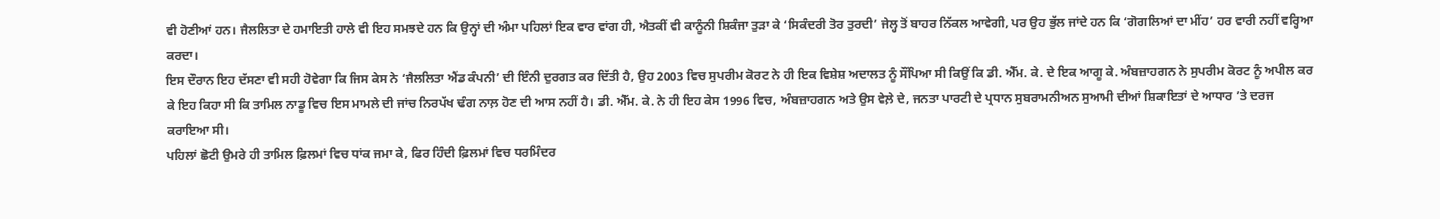ਵੀ ਹੋਣੀਆਂ ਹਨ। ਜੈਲਲਿਤਾ ਦੇ ਹਮਾਇਤੀ ਹਾਲੇ ਵੀ ਇਹ ਸਮਝਦੇ ਹਨ ਕਿ ਉਨ੍ਹਾਂ ਦੀ ਅੰਮਾ ਪਹਿਲਾਂ ਇਕ ਵਾਰ ਵਾਂਗ ਹੀ, ਐਤਕੀਂ ਵੀ ਕਾਨੂੰਨੀ ਸ਼ਿਕੰਜਾ ਤੁੜਾ ਕੇ ‘ਸਿਕੰਦਰੀ ਤੋਰ ਤੁਰਦੀ’ ਜੇਲ੍ਹ ਤੋਂ ਬਾਹਰ ਨਿੱਕਲ ਆਵੇਗੀ, ਪਰ ਉਹ ਭੁੱਲ ਜਾਂਦੇ ਹਨ ਕਿ ‘ਗੋਗਲਿਆਂ ਦਾ ਮੀਂਹ’ ਹਰ ਵਾਰੀ ਨਹੀਂ ਵਰ੍ਹਿਆ ਕਰਦਾ।
ਇਸ ਦੌਰਾਨ ਇਹ ਦੱਸਣਾ ਵੀ ਸਹੀ ਹੋਵੇਗਾ ਕਿ ਜਿਸ ਕੇਸ ਨੇ ‘ਜੈਲਲਿਤਾ ਐਂਡ ਕੰਪਨੀ’ ਦੀ ਇੰਨੀ ਦੁਰਗਤ ਕਰ ਦਿੱਤੀ ਹੈ, ਉਹ 2003 ਵਿਚ ਸੁਪਰੀਮ ਕੋਰਟ ਨੇ ਹੀ ਇਕ ਵਿਸ਼ੇਸ਼ ਅਦਾਲਤ ਨੂੰ ਸੌਂਪਿਆ ਸੀ ਕਿਉਂ ਕਿ ਡੀ. ਐੱਮ. ਕੇ. ਦੇ ਇਕ ਆਗੂ ਕੇ. ਅੰਬਜ਼ਾਹਗਨ ਨੇ ਸੁਪਰੀਮ ਕੋਰਟ ਨੂੰ ਅਪੀਲ ਕਰ ਕੇ ਇਹ ਕਿਹਾ ਸੀ ਕਿ ਤਾਮਿਲ ਨਾਡੂ ਵਿਚ ਇਸ ਮਾਮਲੇ ਦੀ ਜਾਂਚ ਨਿਰਪੱਖ ਢੰਗ ਨਾਲ਼ ਹੋਣ ਦੀ ਆਸ ਨਹੀਂ ਹੈ। ਡੀ. ਐੱਮ. ਕੇ. ਨੇ ਹੀ ਇਹ ਕੇਸ 1996 ਵਿਚ, ਅੰਬਜ਼ਾਹਗਨ ਅਤੇ ਉਸ ਵੇਲ਼ੇ ਦੇ, ਜਨਤਾ ਪਾਰਟੀ ਦੇ ਪ੍ਰਧਾਨ ਸੁਬਰਾਮਨੀਅਨ ਸੁਆਮੀ ਦੀਆਂ ਸ਼ਿਕਾਇਤਾਂ ਦੇ ਆਧਾਰ ’ਤੇ ਦਰਜ ਕਰਾਇਆ ਸੀ।
ਪਹਿਲਾਂ ਛੋਟੀ ਉਮਰੇ ਹੀ ਤਾਮਿਲ ਫ਼ਿਲਮਾਂ ਵਿਚ ਧਾਂਕ ਜਮਾ ਕੇ, ਫਿਰ ਹਿੰਦੀ ਫ਼ਿਲਮਾਂ ਵਿਚ ਧਰਮਿੰਦਰ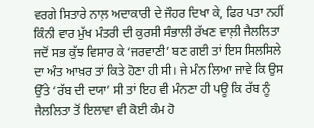ਵਰਗੇ ਸਿਤਾਰੇ ਨਾਲ਼ ਅਦਾਕਾਰੀ ਦੇ ਜੌਹਰ ਦਿਖਾ ਕੇ, ਫਿਰ ਪਤਾ ਨਹੀਂ ਕਿੰਨੀ ਵਾਰ ਮੁੱਖ ਮੰਤਰੀ ਦੀ ਕੁਰਸੀ ਸੰਭਾਲੀ ਰੱਖਣ ਵਾਲ਼ੀ ਜੈਲਲਿਤਾ ਜਦੋਂ ਸਭ ਕੁੱਝ ਵਿਸਾਰ ਕੇ ‘ਜਰਵਾਣੀ’ ਬਣ ਗਈ ਤਾਂ ਇਸ ਸਿਲਸਿਲੇ ਦਾ ਅੰਤ ਆਖ਼ਰ ਤਾਂ ਕਿਤੇ ਹੋਣਾ ਹੀ ਸੀ। ਜੇ ਮੰਨ ਲਿਆ ਜਾਵੇ ਕਿ ਉਸ ਉੱਤੇ ‘ਰੱਬ ਦੀ ਦਯਾ’ ਸੀ ਤਾਂ ਇਹ ਵੀ ਮੰਨਣਾ ਹੀ ਪਊ ਕਿ ਰੱਬ ਨੂੰ ਜੈਲਲਿਤਾ ਤੋਂ ਇਲਾਵਾ ਵੀ ਕੋਈ ਕੰਮ ਹੋ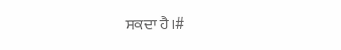ਸਕਦਾ ਹੈ।#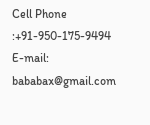Cell Phone :+91-950-175-9494 E-mail: bababax@gmail.com